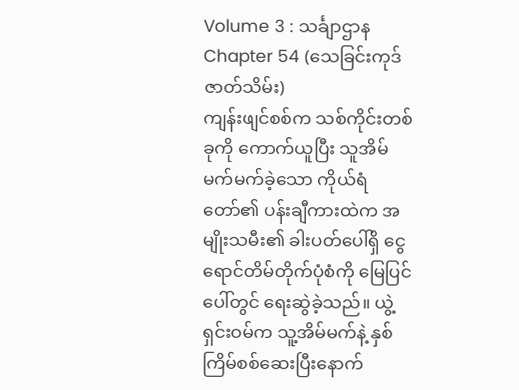Volume 3 : သင်္ချာဌာန
Chapter 54 (သေခြင်းကုဒ် ဇာတ်သိမ်း)
ကျန်းဖျင်စစ်က သစ်ကိုင်းတစ်ခုကို ကောက်ယူပြီး သူအိမ်မက်မက်ခဲ့သော ကိုယ်ရံတော်၏ ပန်းချီကားထဲက အမျိုးသမီး၏ ခါးပတ်ပေါ်ရှိ ငွေရောင်တိမ်တိုက်ပုံစံကို မြေပြင်ပေါ်တွင် ရေးဆွဲခဲ့သည်။ ယွဲ့ရှင်းဝမ်က သူ့အိမ်မက်နဲ့ နှစ်ကြိမ်စစ်ဆေးပြီးနောက်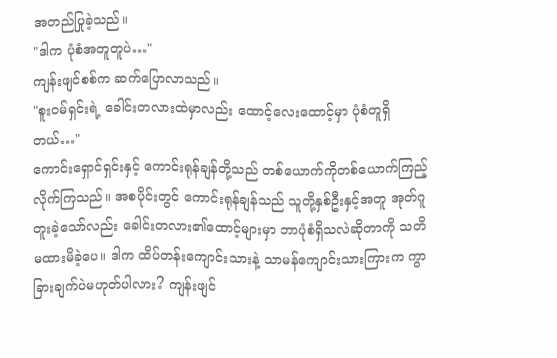အတည်ပြုခဲ့သည်။
"ဒါက ပုံစံအတူတူပဲ…"
ကျန်းဖျင်စစ်က ဆက်ပြောလာသည်။
"စူးဝမ်ရှင်းရဲ့ ခေါင်းတလားထဲမှာလည်း ထောင့်လေးထောင့်မှာ ပုံစံတူရှိတယ်…"
ကောင်းရှောင်ရှင်းနှင့် ကောင်းရုန်ချန်တို့သည် တစ်ယောက်ကိုတစ်ယောက်ကြည့်လိုက်ကြသည်။ အစပိုင်းတွင် ကောင်းရုန်ချန်သည် သူတို့နှစ်ဦးနှင့်အတူ အုတ်ဂူတူးခဲ့သော်လည်း ခေါင်းတလား၏ထောင့်များမှာ ဘာပုံစံရှိသလဲဆိုတာကို သတိမထားမိခဲ့ပေ။ ဒါက ထိပ်တန်းကျောင်းသားနဲ့ သာမန်ကျောင်းသားကြားက ကွာခြားချက်ပဲမဟုတ်ပါလား? ကျန်းဖျင်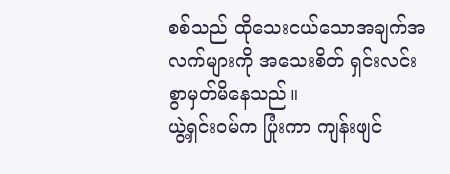စစ်သည် ထိုသေးငယ်သောအချက်အလက်များကို အသေးစိတ် ရှင်းလင်းစွာမှတ်မိနေသည်။
ယွဲ့ရှင်းဝမ်က ပြုံးကာ ကျန်းဖျင်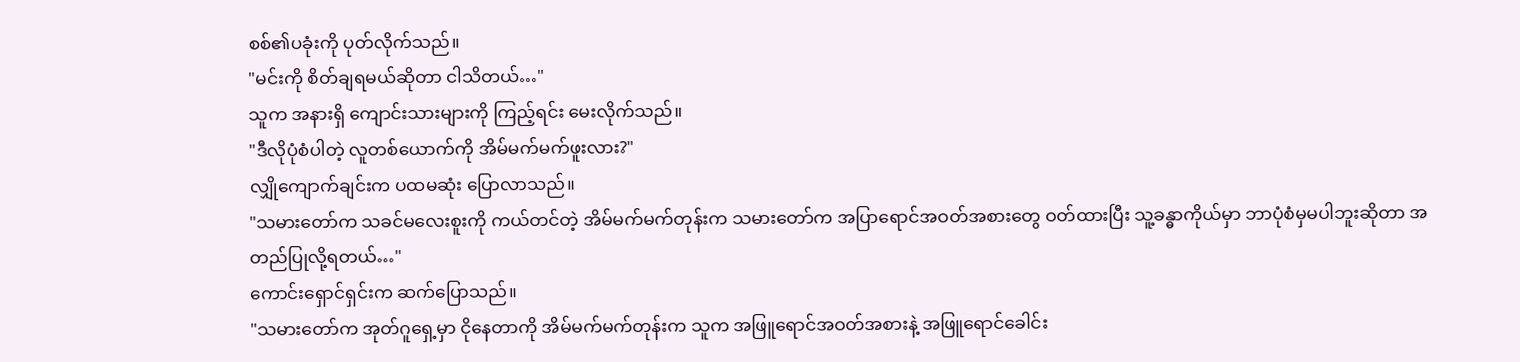စစ်၏ပခုံးကို ပုတ်လိုက်သည်။
"မင်းကို စိတ်ချရမယ်ဆိုတာ ငါသိတယ်…"
သူက အနားရှိ ကျောင်းသားများကို ကြည့်ရင်း မေးလိုက်သည်။
"ဒီလိုပုံစံပါတဲ့ လူတစ်ယောက်ကို အိမ်မက်မက်ဖူးလား?"
လျှိုကျောက်ချင်းက ပထမဆုံး ပြောလာသည်။
"သမားတော်က သခင်မလေးစူးကို ကယ်တင်တဲ့ အိမ်မက်မက်တုန်းက သမားတော်က အပြာရောင်အဝတ်အစားတွေ ဝတ်ထားပြီး သူ့ခန္ဓာကိုယ်မှာ ဘာပုံစံမှမပါဘူးဆိုတာ အတည်ပြုလို့ရတယ်…"
ကောင်းရှောင်ရှင်းက ဆက်ပြောသည်။
"သမားတော်က အုတ်ဂူရှေ့မှာ ငိုနေတာကို အိမ်မက်မက်တုန်းက သူက အဖြူရောင်အဝတ်အစားနဲ့ အဖြူရောင်ခေါင်း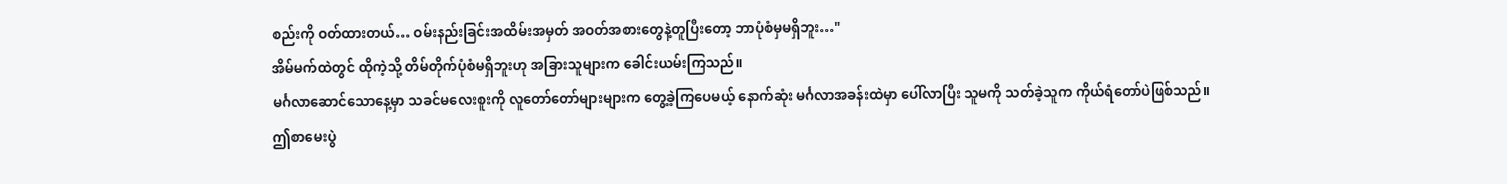စည်းကို ဝတ်ထားတယ်… ဝမ်းနည်းခြင်းအထိမ်းအမှတ် အဝတ်အစားတွေနဲ့တူပြီးတော့ ဘာပုံစံမှမရှိဘူး…"
အိမ်မက်ထဲတွင် ထိုကဲ့သို့ တိမ်တိုက်ပုံစံမရှိဘူးဟု အခြားသူများက ခေါင်းယမ်းကြသည်။
မင်္ဂလာဆောင်သောနေ့မှာ သခင်မလေးစူးကို လူတော်တော်များများက တွေ့ခဲ့ကြပေမယ့် နောက်ဆုံး မင်္ဂလာအခန်းထဲမှာ ပေါ်လာပြီး သူမကို သတ်ခဲ့သူက ကိုယ်ရံတော်ပဲဖြစ်သည်။
ဤစာမေးပွဲ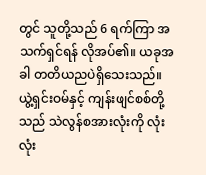တွင် သူတို့သည် 6 ရက်ကြာ အသက်ရှင်ရန် လိုအပ်၏။ ယခုအခါ တတိယညပဲရှိသေးသည်။ ယွဲ့ရှင်းဝမ်နှင့် ကျန်းဖျင်စစ်တို့သည် သဲလွန်စအားလုံးကို လုံးလုံး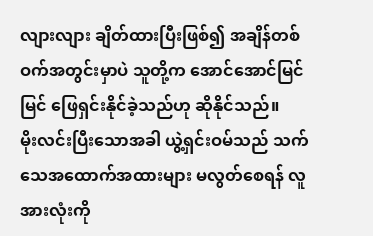လျားလျား ချိတ်ထားပြီးဖြစ်၍ အချိန်တစ်ဝက်အတွင်းမှာပဲ သူတို့က အောင်အောင်မြင်မြင် ဖြေရှင်းနိုင်ခဲ့သည်ဟု ဆိုနိုင်သည်။
မိုးလင်းပြီးသောအခါ ယွဲ့ရှင်းဝမ်သည် သက်သေအထောက်အထားများ မလွတ်စေရန် လူအားလုံးကို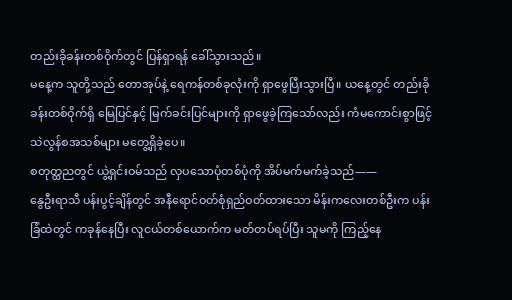တည်းခိုခန်းတစ်ဝိုက်တွင် ပြန်ရှာရန် ခေါ်သွားသည်။
မနေ့က သူတို့သည် တောအုပ်နဲ့ ရေကန်တစ်ခုလုံးကို ရှာဖွေပြီးသွားပြီ။ ယနေ့တွင် တည်းခိုခန်းတစ်ဝိုက်ရှိ မြေပြင်နှင့် မြက်ခင်းပြင်များကို ရှာဖွေခဲ့ကြသော်လည်း ကံမကောင်းစွာဖြင့် သဲလွန်စအသစ်များ မတွေ့ရှိခဲ့ပေ။
စတုတ္ထညတွင် ယွဲ့ရှင်းဝမ်သည် လှပသောပုံတစ်ပုံကို အိပ်မက်မက်ခဲ့သည်——
နွေဦးရာသီ ပန်းပွင့်ချိန်တွင် အနီရောင်ဝတ်စုံရှည်ဝတ်ထားသော မိန်းကလေးတစ်ဦးက ပန်းခြံထဲတွင် ကခုန်နေပြီး လူငယ်တစ်ယောက်က မတ်တပ်ရပ်ပြီး သူမကို ကြည့်နေ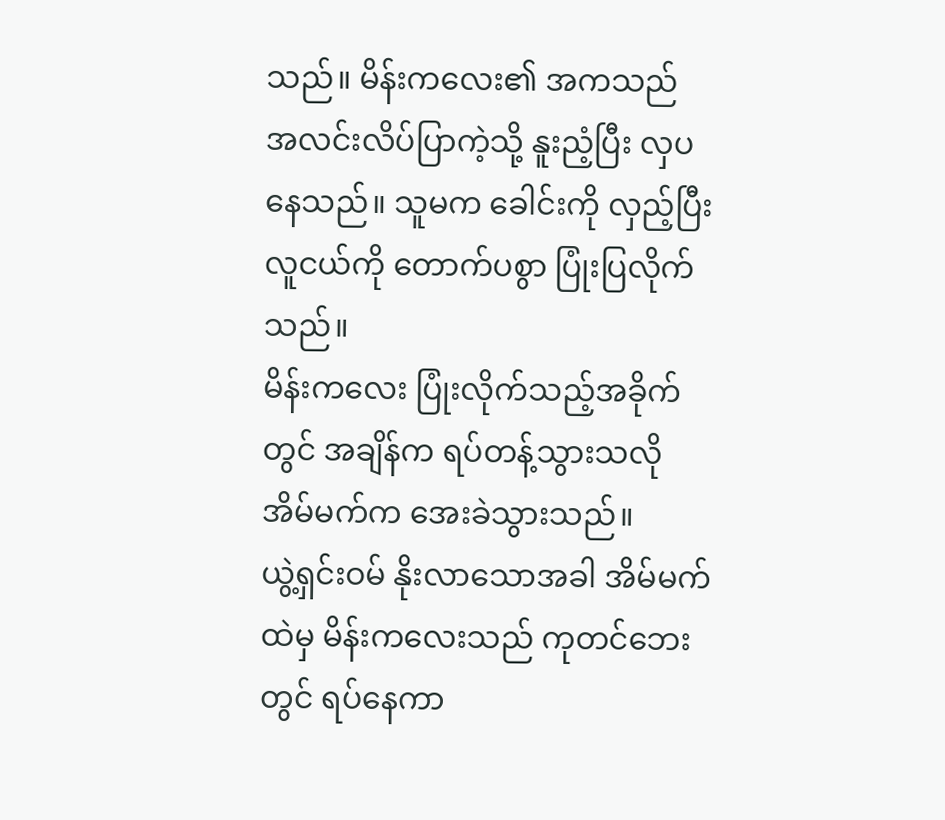သည်။ မိန်းကလေး၏ အကသည် အလင်းလိပ်ပြာကဲ့သို့ နူးညံ့ပြီး လှပနေသည်။ သူမက ခေါင်းကို လှည့်ပြီး လူငယ်ကို တောက်ပစွာ ပြုံးပြလိုက်သည်။
မိန်းကလေး ပြုံးလိုက်သည့်အခိုက်တွင် အချိန်က ရပ်တန့်သွားသလို အိမ်မက်က အေးခဲသွားသည်။
ယွဲ့ရှင်းဝမ် နိုးလာသောအခါ အိမ်မက်ထဲမှ မိန်းကလေးသည် ကုတင်ဘေးတွင် ရပ်နေကာ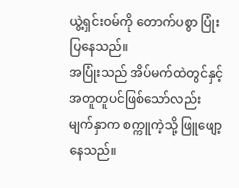ယွဲ့ရှင်းဝမ်ကို တောက်ပစွာ ပြုံးပြနေသည်။
အပြုံးသည် အိပ်မက်ထဲတွင်နှင့် အတူတူပင်ဖြစ်သော်လည်း မျက်နှာက စက္ကူကဲ့သို့ ဖြူဖျော့နေသည်။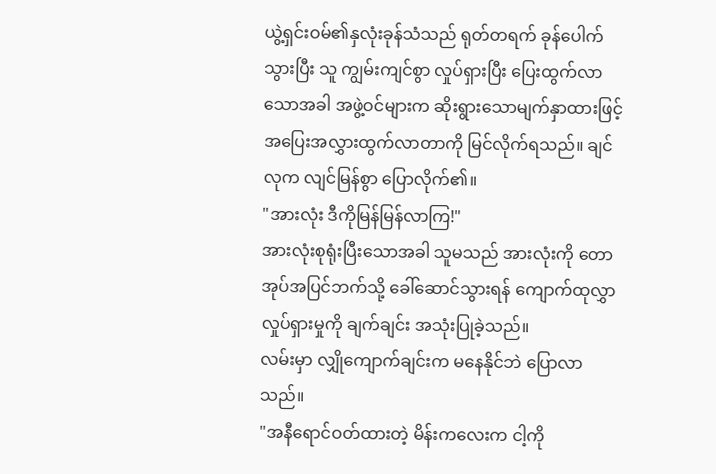ယွဲ့ရှင်းဝမ်၏နှလုံးခုန်သံသည် ရုတ်တရက် ခုန်ပေါက်သွားပြီး သူ ကျွမ်းကျင်စွာ လှုပ်ရှားပြီး ပြေးထွက်လာသောအခါ အဖွဲ့ဝင်များက ဆိုးရွားသောမျက်နှာထားဖြင့် အပြေးအလွှားထွက်လာတာကို မြင်လိုက်ရသည်။ ချင်လုက လျင်မြန်စွာ ပြောလိုက်၏။
"အားလုံး ဒီကိုမြန်မြန်လာကြ!"
အားလုံးစုရုံးပြီးသောအခါ သူမသည် အားလုံးကို တောအုပ်အပြင်ဘက်သို့ ခေါ်ဆောင်သွားရန် ကျောက်ထုလွှာလှုပ်ရှားမှုကို ချက်ချင်း အသုံးပြုခဲ့သည်။
လမ်းမှာ လျှိုကျောက်ချင်းက မနေနိုင်ဘဲ ပြောလာသည်။
"အနီရောင်ဝတ်ထားတဲ့ မိန်းကလေးက ငါ့ကို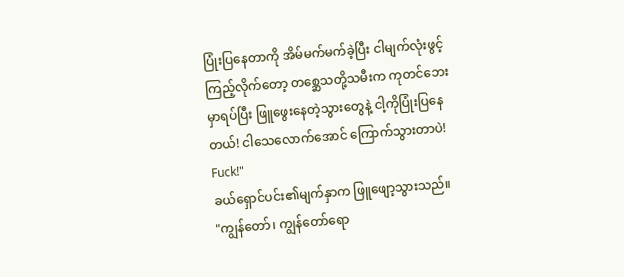ပြုံးပြနေတာကို အိမ်မက်မက်ခဲ့ပြီး ငါမျက်လုံးဖွင့်ကြည့်လိုက်တော့ တစ္ဆေသတို့သမီးက ကုတင်ဘေးမှာရပ်ပြီး ဖြူဖွေးနေတဲ့သွားတွေနဲ့ ငါ့ကိုပြုံးပြနေတယ်! ငါသေလောက်အောင် ကြောက်သွားတာပဲ! Fuck!"
ခယ်ရှောင်ပင်း၏မျက်နှာက ဖြူဖျော့သွားသည်။
"ကျွန်တော်၊ ကျွန်တော်ရော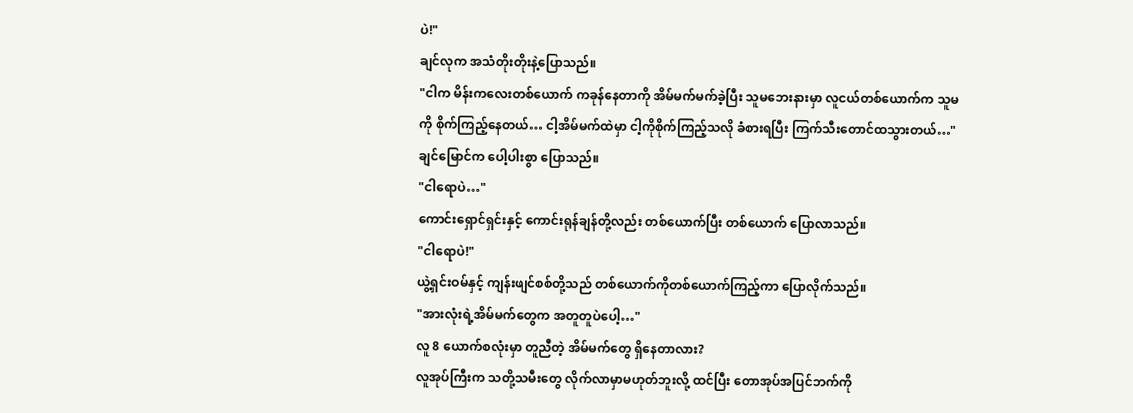ပဲ!"
ချင်လုက အသံတိုးတိုးနဲ့ပြောသည်။
"ငါက မိန်းကလေးတစ်ယောက် ကခုန်နေတာကို အိမ်မက်မက်ခဲ့ပြီး သူမဘေးနားမှာ လူငယ်တစ်ယောက်က သူမကို စိုက်ကြည့်နေတယ်… ငါ့အိမ်မက်ထဲမှာ ငါ့ကိုစိုက်ကြည့်သလို ခံစားရပြီး ကြက်သီးတောင်ထသွားတယ်…"
ချင်မြောင်က ပေါ့ပါးစွာ ပြောသည်။
"ငါရောပဲ…"
ကောင်းရှောင်ရှင်းနှင့် ကောင်းရုန်ချန်တို့လည်း တစ်ယောက်ပြီး တစ်ယောက် ပြောလာသည်။
"ငါရောပဲ!"
ယွဲ့ရှင်းဝမ်နှင့် ကျန်းဖျင်စစ်တို့သည် တစ်ယောက်ကိုတစ်ယောက်ကြည့်ကာ ပြောလိုက်သည်။
"အားလုံးရဲ့အိမ်မက်တွေက အတူတူပဲပေါ့…"
လူ 8 ယောက်စလုံးမှာ တူညီတဲ့ အိမ်မက်တွေ ရှိနေတာလား?
လူအုပ်ကြီးက သတို့သမီးတွေ လိုက်လာမှာမဟုတ်ဘူးလို့ ထင်ပြီး တောအုပ်အပြင်ဘက်ကို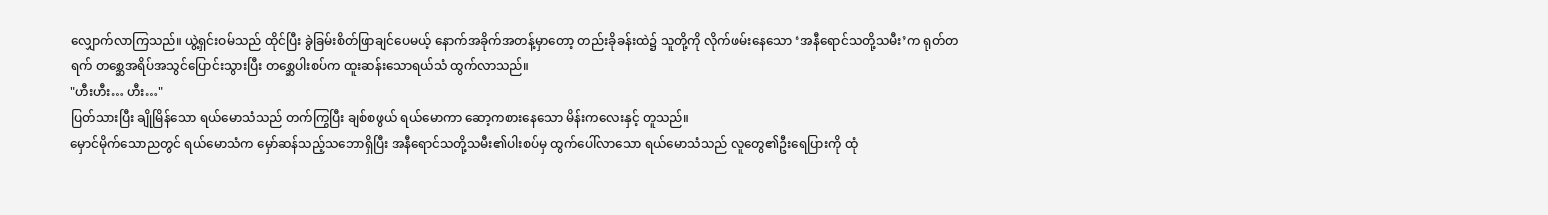လျှောက်လာကြသည်။ ယွဲ့ရှင်းဝမ်သည် ထိုင်ပြီး ခွဲခြမ်းစိတ်ဖြာချင်ပေမယ့် နောက်အခိုက်အတန့်မှာတော့ တည်းခိုခန်းထဲ၌ သူတို့ကို လိုက်ဖမ်းနေသော ‘အနီရောင်သတို့သမီး’က ရုတ်တရက် တစ္ဆေအရိပ်အသွင်ပြောင်းသွားပြီး တစ္ဆေပါးစပ်က ထူးဆန်းသောရယ်သံ ထွက်လာသည်။
"ဟီးဟီး… ဟီး…"
ပြတ်သားပြီး ချိုမြိန်သော ရယ်မောသံသည် တက်ကြွပြီး ချစ်စဖွယ် ရယ်မောကာ ဆော့ကစားနေသော မိန်းကလေးနှင့် တူသည်။
မှောင်မိုက်သောညတွင် ရယ်မောသံက မှော်ဆန်သည့်သဘောရှိပြီး အနီရောင်သတို့သမီး၏ပါးစပ်မှ ထွက်ပေါ်လာသော ရယ်မောသံသည် လူတွေ၏ဦးရေပြားကို ထုံ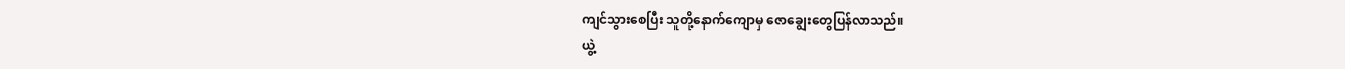ကျင်သွားစေပြီး သူတို့နောက်ကျောမှ ဇောချွေးတွေပြန်လာသည်။
ယွဲ့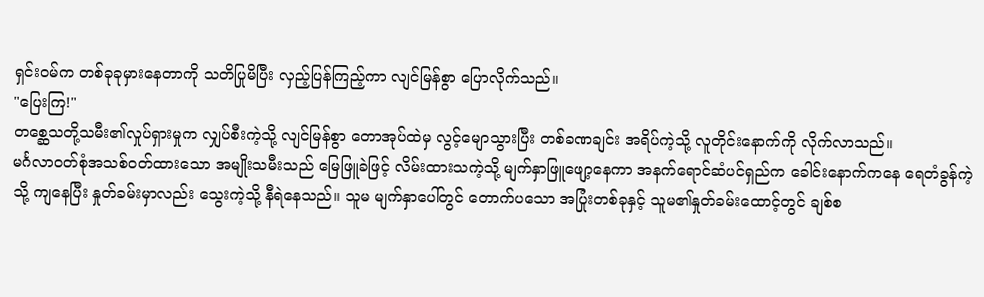ရှင်းဝမ်က တစ်ခုခုမှားနေတာကို သတိပြုမိပြီး လှည့်ပြန်ကြည့်ကာ လျင်မြန်စွာ ပြောလိုက်သည်။
"ပြေးကြ!"
တစ္ဆေသတို့သမီး၏လှုပ်ရှားမှုက လျှပ်စီးကဲ့သို့ လျင်မြန်စွာ တောအုပ်ထဲမှ လွင့်မျောသွားပြီး တစ်ခဏချင်း အရိပ်ကဲ့သို့ လူတိုင်းနောက်ကို လိုက်လာသည်။
မင်္ဂလာဝတ်စုံအသစ်ဝတ်ထားသော အမျိုးသမီးသည် မြေဖြူခဲဖြင့် လိမ်းထားသကဲ့သို့ မျက်နှာဖြူဖျော့နေကာ အနက်ရောင်ဆံပင်ရှည်က ခေါင်းနောက်ကနေ ရေတံခွန်ကဲ့သို့ ကျနေပြီး နှုတ်ခမ်းမှာလည်း သွေးကဲ့သို့ နီရဲနေသည်။ သူမ မျက်နှာပေါ်တွင် တောက်ပသော အပြုံးတစ်ခုနှင့် သူမ၏နှုတ်ခမ်းထောင့်တွင် ချစ်စ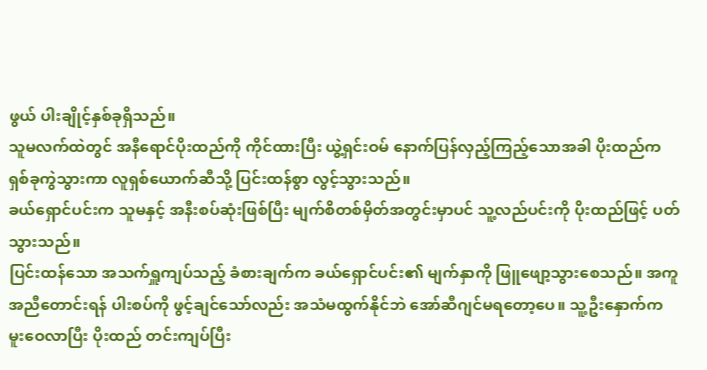ဖွယ် ပါးချိုင့်နှစ်ခုရှိသည်။
သူမလက်ထဲတွင် အနီရောင်ပိုးထည်ကို ကိုင်ထားပြီး ယွဲ့ရှင်းဝမ် နောက်ပြန်လှည့်ကြည့်သောအခါ ပိုးထည်က ရှစ်ခုကွဲသွားကာ လူရှစ်ယောက်ဆီသို့ ပြင်းထန်စွာ လွင့်သွားသည်။
ခယ်ရှောင်ပင်းက သူမနှင့် အနီးစပ်ဆုံးဖြစ်ပြီး မျက်စိတစ်မှိတ်အတွင်းမှာပင် သူ့လည်ပင်းကို ပိုးထည်ဖြင့် ပတ်သွားသည်။
ပြင်းထန်သော အသက်ရှူကျပ်သည့် ခံစားချက်က ခယ်ရှောင်ပင်း၏ မျက်နှာကို ဖြူဖျော့သွားစေသည်။ အကူအညီတောင်းရန် ပါးစပ်ကို ဖွင့်ချင်သော်လည်း အသံမထွက်နိုင်ဘဲ အော်ဆီဂျင်မရတော့ပေ။ သူ့ဦးနှောက်က မူးဝေလာပြီး ပိုးထည် တင်းကျပ်ပြီး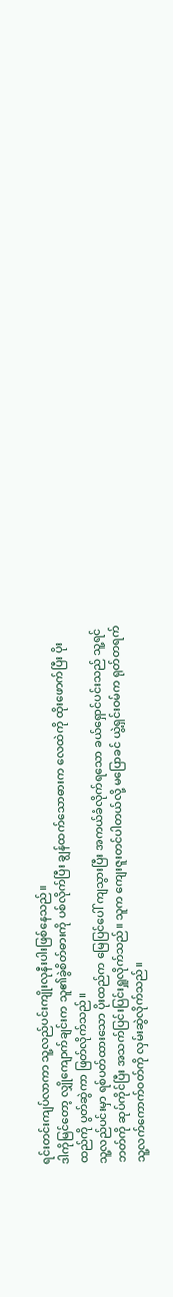ရင်းတင်းကျပ်လာကာ သူ့လည်ပင်းကျိုးလုနီးပါးဖြစ်နေသည်။
ဒါကိုမြင်တော့ လျှိုကျောက်ချင်းက သူ၏ခွဲစိတ်ဓားကို ပစ်လိုက်ပြီး ချွန်ထက်သောဓားက လေထဲကို ထိုးဖောက်ပြီး ပိုးထည်ကို ပွတ်ဆွဲကာ ဖြတ်လိုက်သည်။
သူ့လည်ပင်းမှာ ရစ်ပတ်ထားသော ပိုးထည်က မြေပြင်ပေါ် ကျသွားပြီး အကယ်ခံလိုက်ရသော ခယ်ရှောင်ပင်းသည် သူ့ရင်ဘတ်ကို ဆုပ်ကိုင်ပြီး အသက်ပြင်းပြင်းရှူလိုက်သည်။ သူက ကျေးဇူးတင်ပါတယ်လို့ မပြောခင် ယွဲ့ရှင်းဝမ်က ရုတ်တရက် သူ့လက်ကောက်ဝတ်ကို လှမ်းဆွဲလိုက်သည်။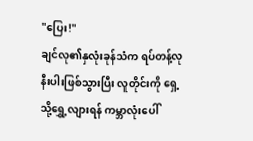"ပြေး!"
ချင်လု၏နှလုံးခုန်သံက ရပ်တန့်လုနီးပါးဖြစ်သွားပြီး လူတိုင်းကို ရှေ့သို့ရွှေ့လျားရန် ကမ္ဘာလုံးပေါ်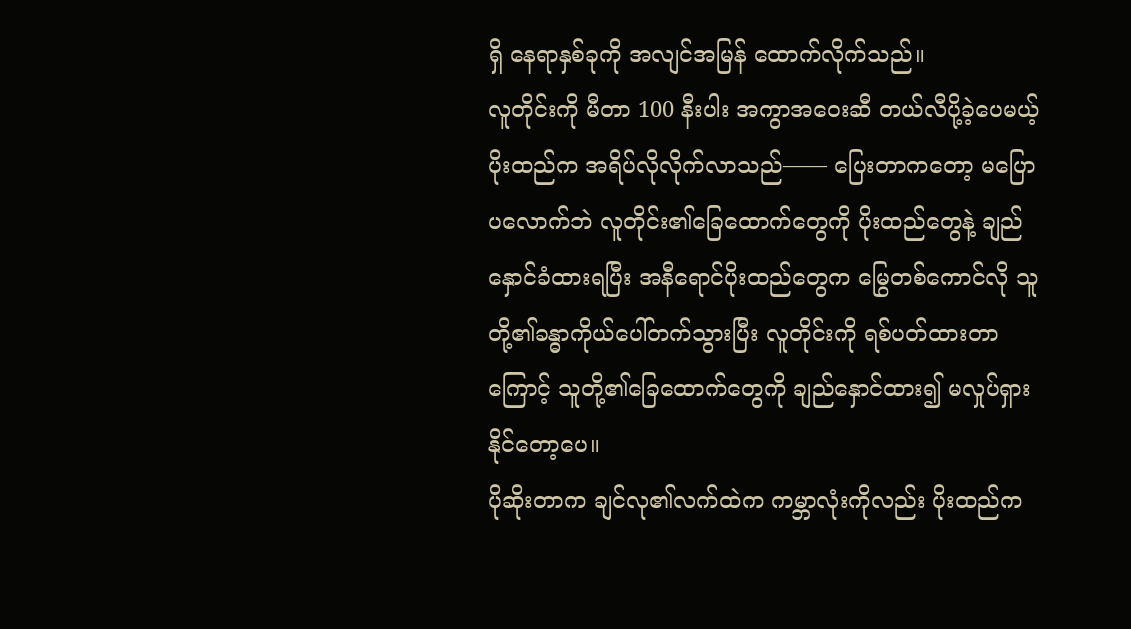ရှိ နေရာနှစ်ခုကို အလျင်အမြန် ထောက်လိုက်သည်။
လူတိုင်းကို မီတာ 100 နီးပါး အကွာအဝေးဆီ တယ်လီပို့ခဲ့ပေမယ့် ပိုးထည်က အရိပ်လိုလိုက်လာသည်—— ပြေးတာကတော့ မပြောပလောက်ဘဲ လူတိုင်း၏ခြေထောက်တွေကို ပိုးထည်တွေနဲ့ ချည်နှောင်ခံထားရပြီး အနီရောင်ပိုးထည်တွေက မြွေတစ်ကောင်လို သူတို့၏ခန္ဓာကိုယ်ပေါ်တက်သွားပြီး လူတိုင်းကို ရစ်ပတ်ထားတာကြောင့် သူတို့၏ခြေထောက်တွေကို ချည်နှောင်ထား၍ မလှုပ်ရှားနိုင်တော့ပေ။
ပိုဆိုးတာက ချင်လု၏လက်ထဲက ကမ္ဘာလုံးကိုလည်း ပိုးထည်က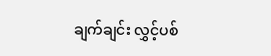ချက်ချင်း လွှင့်ပစ်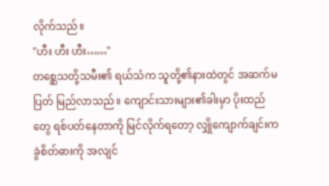လိုက်သည်။
"ဟီး ဟီး ဟီး……"
တစ္ဆေသတို့သမီး၏ ရယ်သံက သူတို့၏နားထဲတွင် အဆက်မပြတ် မြည်လာသည်။ ကျောင်းသားများ၏ခါးမှာ ပိုးထည်တွေ ရစ်ပတ်နေတာကို မြင်လိုက်ရတော့ လျှိုကျောက်ချင်းက ခွဲစိတ်ဓားကို အလျင်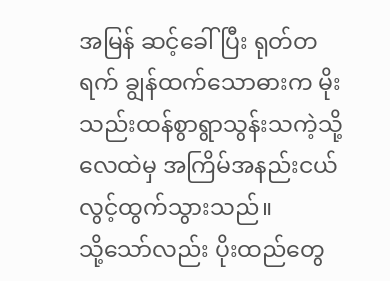အမြန် ဆင့်ခေါ်ပြီး ရုတ်တရက် ချွန်ထက်သောဓားက မိုးသည်းထန်စွာရွာသွန်းသကဲ့သို့ လေထဲမှ အကြိမ်အနည်းငယ် လွင့်ထွက်သွားသည်။
သို့သော်လည်း ပိုးထည်တွေ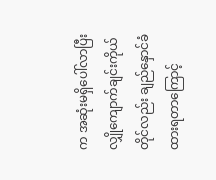က အဆုံးမရှိပေါ်လာပြီး လျှိုကျောက်ချင်းကိုယ်တိုင်လည်း ချည်နှောင်ခံထားရတာကြောင့်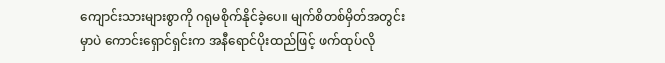ကျောင်းသားများစွာကို ဂရုမစိုက်နိုင်ခဲ့ပေ။ မျက်စိတစ်မှိတ်အတွင်းမှာပဲ ကောင်းရှောင်ရှင်းက အနီရောင်ပိုးထည်ဖြင့် ဖက်ထုပ်လို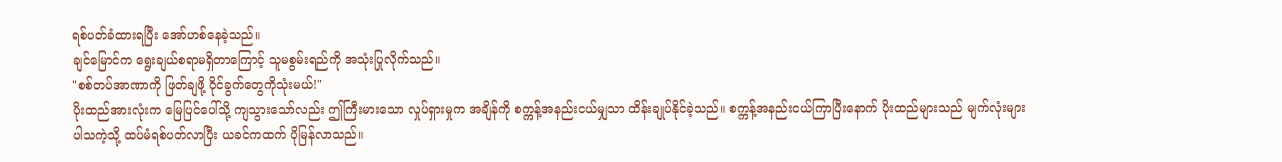ရစ်ပတ်ခံထားရပြီး အော်ဟစ်နေခဲ့သည်။
ချင်မြောင်က ရွေးချယ်စရာမရှိတာကြောင့် သူမစွမ်းရည်ကို အသုံးပြုလိုက်သည်။
"စစ်တပ်အာဏာကို ဖြတ်ချဖို့ ဝိုင်ခွက်တွေကိုသုံးမယ်!"
ပိုးထည်အားလုံးက မြေပြင်ပေါ်သို့ ကျသွားသော်လည်း ဤကြီးမားသော လှုပ်ရှားမှုက အချိန်ကို စက္ကန့်အနည်းငယ်မျှသာ ထိန်းချုပ်နိုင်ခဲ့သည်။ စက္ကန့်အနည်းငယ်ကြာပြီးနောက် ပိုးထည်များသည် မျက်လုံးများပါသကဲ့သို့ ထပ်မံရစ်ပတ်လာပြီး ယခင်ကထက် ပိုမြန်လာသည်။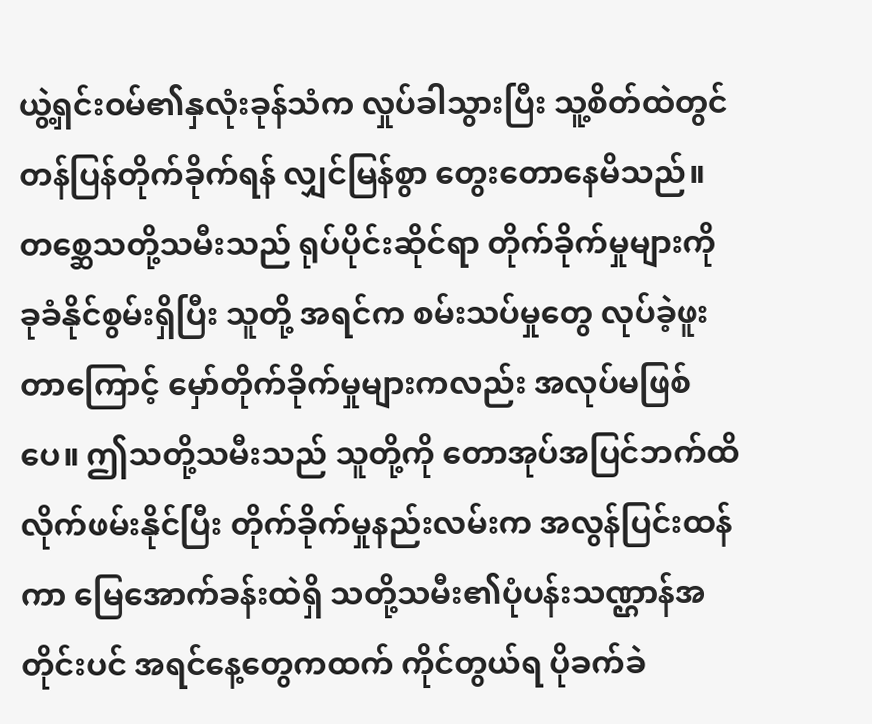ယွဲ့ရှင်းဝမ်၏နှလုံးခုန်သံက လှုပ်ခါသွားပြီး သူ့စိတ်ထဲတွင် တန်ပြန်တိုက်ခိုက်ရန် လျှင်မြန်စွာ တွေးတောနေမိသည်။
တစ္ဆေသတို့သမီးသည် ရုပ်ပိုင်းဆိုင်ရာ တိုက်ခိုက်မှုများကို ခုခံနိုင်စွမ်းရှိပြီး သူတို့ အရင်က စမ်းသပ်မှုတွေ လုပ်ခဲ့ဖူးတာကြောင့် မှော်တိုက်ခိုက်မှုများကလည်း အလုပ်မဖြစ်ပေ။ ဤသတို့သမီးသည် သူတို့ကို တောအုပ်အပြင်ဘက်ထိ လိုက်ဖမ်းနိုင်ပြီး တိုက်ခိုက်မှုနည်းလမ်းက အလွန်ပြင်းထန်ကာ မြေအောက်ခန်းထဲရှိ သတို့သမီး၏ပုံပန်းသဏ္ဌာန်အတိုင်းပင် အရင်နေ့တွေကထက် ကိုင်တွယ်ရ ပိုခက်ခဲ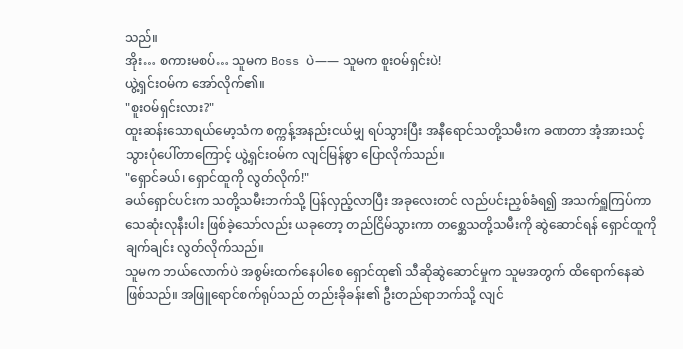သည်။
အိုး… စကားမစပ်… သူမက Boss ပဲ—— သူမက စူးဝမ်ရှင်းပဲ!
ယွဲ့ရှင်းဝမ်က အော်လိုက်၏။
"စူးဝမ်ရှင်းလား?"
ထူးဆန်းသောရယ်မော့သံက စက္ကန့်အနည်းငယ်မျှ ရပ်သွားပြီး အနီရောင်သတို့သမီးက ခဏတာ အံ့အားသင့်သွားပုံပေါ်တာကြောင့် ယွဲ့ရှင်းဝမ်က လျင်မြန်စွာ ပြောလိုက်သည်။
"ရှောင်ခယ်၊ ရှောင်ထူကို လွတ်လိုက်!"
ခယ်ရှောင်ပင်းက သတို့သမီးဘက်သို့ ပြန်လှည့်လာပြီး အခုလေးတင် လည်ပင်းညှစ်ခံရ၍ အသက်ရှူကြပ်ကာ သေဆုံးလုနီးပါး ဖြစ်ခဲ့သော်လည်း ယခုတော့ တည်ငြိမ်သွားကာ တစ္ဆေသတို့သမီးကို ဆွဲဆောင်ရန် ရှောင်ထူကို ချက်ချင်း လွတ်လိုက်သည်။
သူမက ဘယ်လောက်ပဲ အစွမ်းထက်နေပါစေ ရှောင်ထု၏ သီဆိုဆွဲဆောင်မှုက သူမအတွက် ထိရောက်နေဆဲဖြစ်သည်။ အဖြူရောင်စက်ရုပ်သည် တည်းခိုခန်း၏ ဦးတည်ရာဘက်သို့ လျင်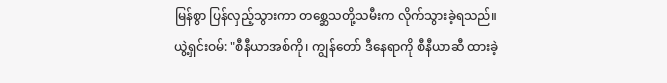မြန်စွာ ပြန်လှည့်သွားကာ တစ္ဆေသတို့သမီးက လိုက်သွားခဲ့ရသည်။
ယွဲ့ရှင်းဝမ်: "စီနီယာအစ်ကို၊ ကျွန်တော် ဒီနေရာကို စီနီယာဆီ ထားခဲ့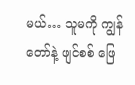မယ်… သူမကို ကျွန်တော်နဲ့ ဖျင်စစ် ဖြေ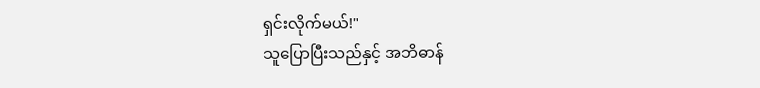ရှင်းလိုက်မယ်!"
သူပြောပြီးသည်နှင့် အဘိဓာန်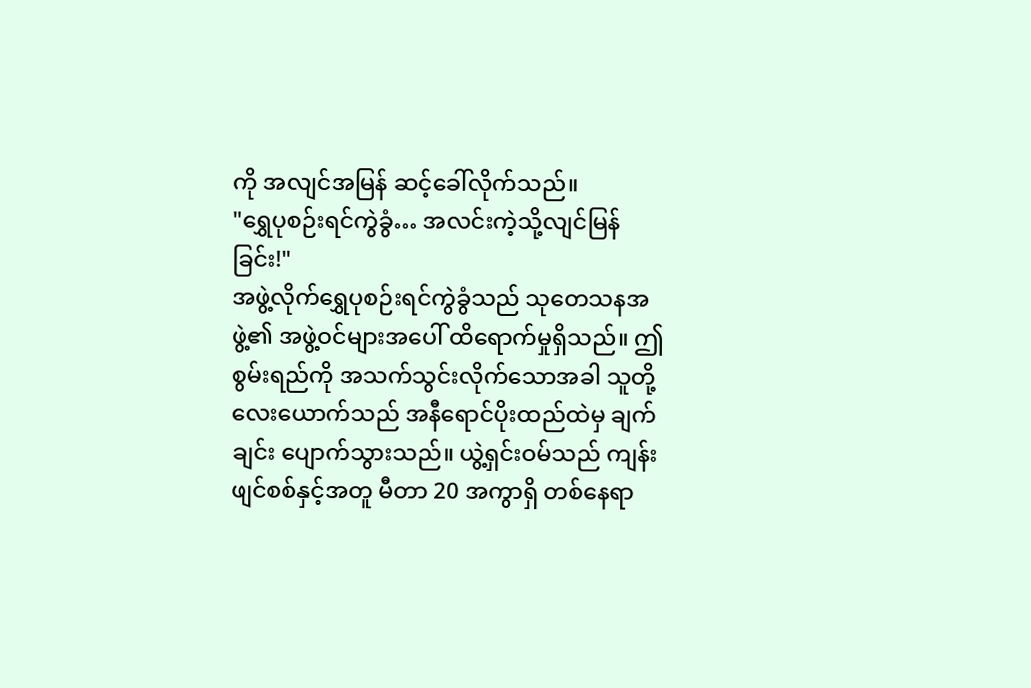ကို အလျင်အမြန် ဆင့်ခေါ်လိုက်သည်။
"ရွှေပုစဉ်းရင်ကွဲခွံ… အလင်းကဲ့သို့လျင်မြန်ခြင်း!"
အဖွဲ့လိုက်ရွှေပုစဉ်းရင်ကွဲခွံသည် သုတေသနအဖွဲ့၏ အဖွဲ့ဝင်များအပေါ် ထိရောက်မှုရှိသည်။ ဤစွမ်းရည်ကို အသက်သွင်းလိုက်သောအခါ သူတို့လေးယောက်သည် အနီရောင်ပိုးထည်ထဲမှ ချက်ချင်း ပျောက်သွားသည်။ ယွဲ့ရှင်းဝမ်သည် ကျန်းဖျင်စစ်နှင့်အတူ မီတာ 20 အကွာရှိ တစ်နေရာ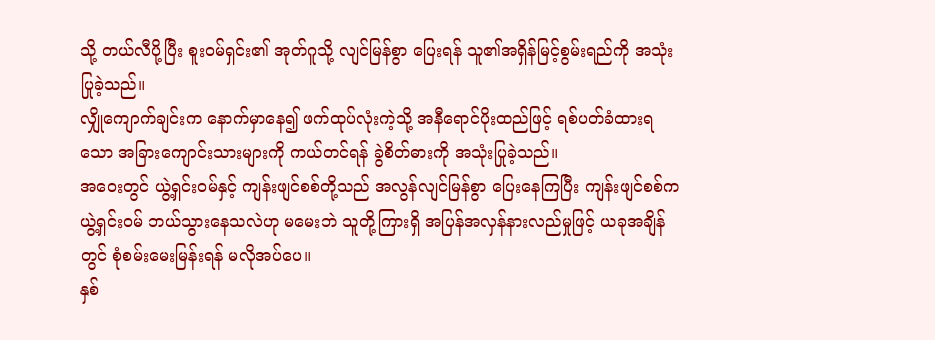သို့ တယ်လီပို့ပြီး စူးဝမ်ရှင်း၏ အုတ်ဂူသို့ လျင်မြန်စွာ ပြေးရန် သူ၏အရှိန်မြင့်စွမ်းရည်ကို အသုံးပြုခဲ့သည်။
လျှိုကျောက်ချင်းက နောက်မှာနေ၍ ဖက်ထုပ်လုံးကဲ့သို့ အနီရောင်ပိုးထည်ဖြင့် ရစ်ပတ်ခံထားရသော အခြားကျောင်းသားများကို ကယ်တင်ရန် ခွဲစိတ်ဓားကို အသုံးပြုခဲ့သည်။
အဝေးတွင် ယွဲ့ရှင်းဝမ်နှင့် ကျန်းဖျင်စစ်တို့သည် အလွန်လျင်မြန်စွာ ပြေးနေကြပြီး ကျန်းဖျင်စစ်က ယွဲ့ရှင်းဝမ် ဘယ်သွားနေသလဲဟု မမေးဘဲ သူတို့ကြားရှိ အပြန်အလှန်နားလည်မှုဖြင့် ယခုအချိန်တွင် စုံစမ်းမေးမြန်းရန် မလိုအပ်ပေ။
နှစ်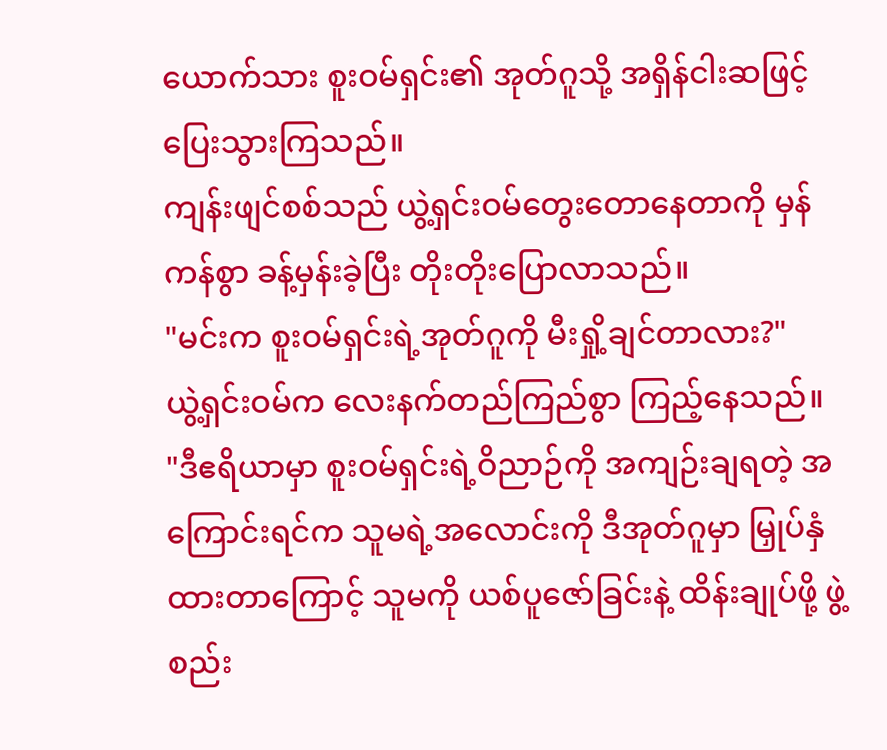ယောက်သား စူးဝမ်ရှင်း၏ အုတ်ဂူသို့ အရှိန်ငါးဆဖြင့် ပြေးသွားကြသည်။
ကျန်းဖျင်စစ်သည် ယွဲ့ရှင်းဝမ်တွေးတောနေတာကို မှန်ကန်စွာ ခန့်မှန်းခဲ့ပြီး တိုးတိုးပြောလာသည်။
"မင်းက စူးဝမ်ရှင်းရဲ့အုတ်ဂူကို မီးရှို့ချင်တာလား?"
ယွဲ့ရှင်းဝမ်က လေးနက်တည်ကြည်စွာ ကြည့်နေသည်။
"ဒီဧရိယာမှာ စူးဝမ်ရှင်းရဲ့ဝိညာဉ်ကို အကျဉ်းချရတဲ့ အကြောင်းရင်က သူမရဲ့အလောင်းကို ဒီအုတ်ဂူမှာ မြှုပ်နှံထားတာကြောင့် သူမကို ယစ်ပူဇော်ခြင်းနဲ့ ထိန်းချုပ်ဖို့ ဖွဲ့စည်း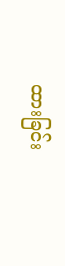ထားခြင်း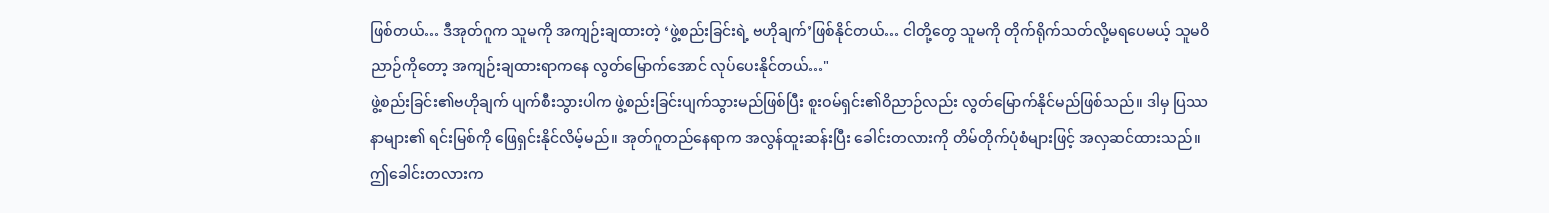ဖြစ်တယ်… ဒီအုတ်ဂူက သူမကို အကျဉ်းချထားတဲ့ ‘ဖွဲ့စည်းခြင်းရဲ့ ဗဟိုချက်’ဖြစ်နိုင်တယ်… ငါတို့တွေ သူမကို တိုက်ရိုက်သတ်လို့မရပေမယ့် သူမဝိညာဉ်ကိုတော့ အကျဉ်းချထားရာကနေ လွတ်မြောက်အောင် လုပ်ပေးနိုင်တယ်…"
ဖွဲ့စည်းခြင်း၏ဗဟိုချက် ပျက်စီးသွားပါက ဖွဲ့စည်းခြင်းပျက်သွားမည်ဖြစ်ပြီး စူးဝမ်ရှင်း၏ဝိညာဉ်လည်း လွတ်မြောက်နိုင်မည်ဖြစ်သည်။ ဒါမှ ပြဿနာများ၏ ရင်းမြစ်ကို ဖြေရှင်းနိုင်လိမ့်မည်။ အုတ်ဂူတည်နေရာက အလွန်ထူးဆန်းပြီး ခေါင်းတလားကို တိမ်တိုက်ပုံစံများဖြင့် အလှဆင်ထားသည်။ ဤခေါင်းတလားက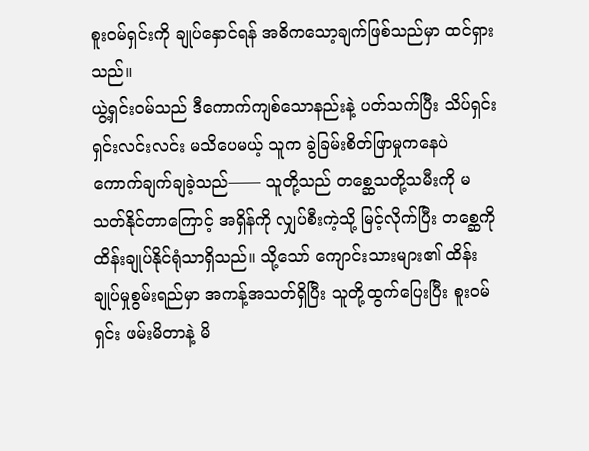စူးဝမ်ရှင်းကို ချုပ်နှောင်ရန် အဓိကသော့ချက်ဖြစ်သည်မှာ ထင်ရှားသည်။
ယွဲ့ရှင်းဝမ်သည် ဒီကောက်ကျစ်သောနည်းနဲ့ ပတ်သက်ပြီး သိပ်ရှင်းရှင်းလင်းလင်း မသိပေမယ့် သူက ခွဲခြမ်းစိတ်ဖြာမှုကနေပဲ ကောက်ချက်ချခဲ့သည်—— သူတို့သည် တစ္ဆေသတို့သမီးကို မသတ်နိုင်တာကြောင့် အရှိန်ကို လျှပ်စီးကဲ့သို့ မြင့်လိုက်ပြီး တစ္ဆေကို ထိန်းချုပ်နိုင်ရုံသာရှိသည်။ သို့သော် ကျောင်းသားများ၏ ထိန်းချုပ်မှုစွမ်းရည်မှာ အကန့်အသတ်ရှိပြီး သူတို့ထွက်ပြေးပြီး စူးဝမ်ရှင်း ဖမ်းမိတာနဲ့ မိ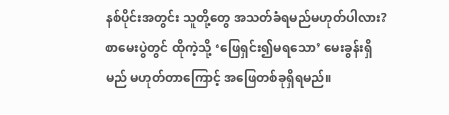နစ်ပိုင်းအတွင်း သူတို့တွေ အသတ်ခံရမည်မဟုတ်ပါလား? စာမေးပွဲတွင် ထိုကဲ့သို့ ‘ဖြေရှင်း၍မရသော’ မေးခွန်းရှိမည် မဟုတ်တာကြောင့် အဖြေတစ်ခုရှိရမည်။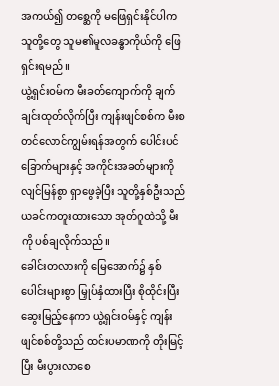အကယ်၍ တစ္ဆေကို မဖြေရှင်းနိုင်ပါက သူတို့တွေ သူမ၏မူလခန္ဓာကိုယ်ကို ဖြေရှင်းရမည်။
ယွဲ့ရှင်းဝမ်က မီးခတ်ကျောက်ကို ချက်ချင်းထုတ်လိုက်ပြီး ကျန်းဖျင်စစ်က မီးစတင်လောင်ကျွမ်းရန်အတွက် ပေါင်းပင်ခြောက်များနှင့် အကိုင်းအခတ်များကို လျင်မြန်စွာ ရှာဖွေခဲ့ပြီး သူတို့နှစ်ဦးသည် ယခင်ကတူးထားသော အုတ်ဂူထဲသို့ မီးကို ပစ်ချလိုက်သည်။
ခေါင်းတလားကို မြေအောက်၌ နှစ်ပေါင်းများစွာ မြှုပ်နှံထားပြီး စိုထိုင်းပြီး ဆွေးမြည့်နေကာ ယွဲ့ရှင်းဝမ်နှင့် ကျန်းဖျင်စစ်တို့သည် ထင်းပမာဏကို တိုးမြင့်ပြီး မီးပွားလာစေ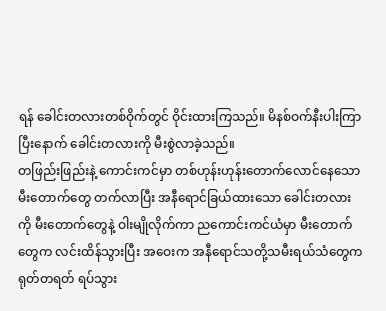ရန် ခေါင်းတလားတစ်ဝိုက်တွင် ဝိုင်းထားကြသည်။ မိနစ်ဝက်နီးပါးကြာပြီးနောက် ခေါင်းတလားကို မီးစွဲလာခဲ့သည်။
တဖြည်းဖြည်းနဲ့ ကောင်းကင်မှာ တစ်ဟုန်းဟုန်းတောက်လောင်နေသော မီးတောက်တွေ တက်လာပြီး အနီရောင်ခြယ်ထားသော ခေါင်းတလားကို မီးတောက်တွေနဲ့ ဝါးမျိုလိုက်ကာ ညကောင်းကင်ယံမှာ မီးတောက်တွေက လင်းထိန်သွားပြီး အဝေးက အနီရောင်သတို့သမီးရယ်သံတွေက ရုတ်တရတ် ရပ်သွား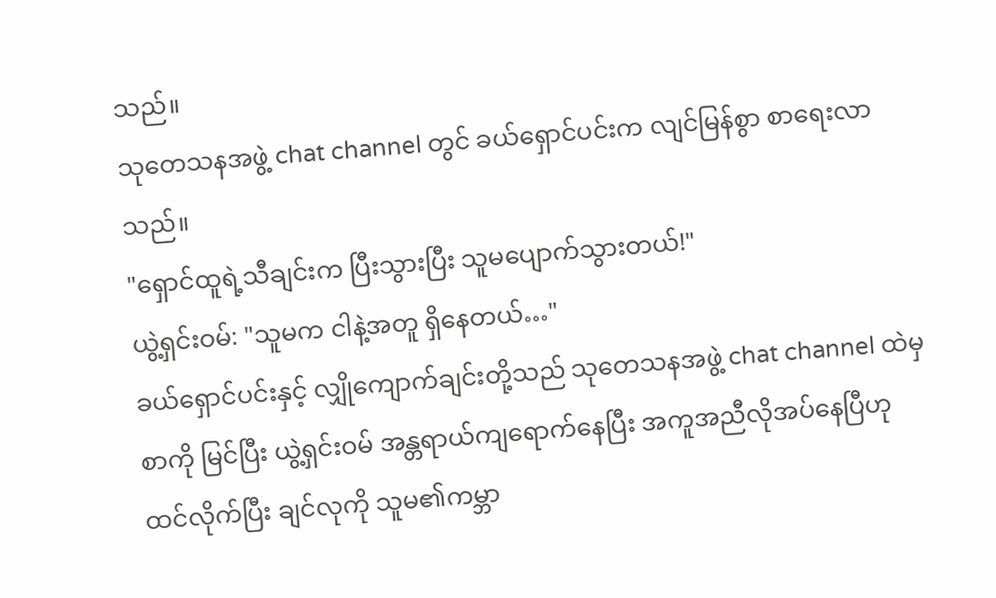သည်။
သုတေသနအဖွဲ့ chat channel တွင် ခယ်ရှောင်ပင်းက လျင်မြန်စွာ စာရေးလာသည်။
"ရှောင်ထူရဲ့သီချင်းက ပြီးသွားပြီး သူမပျောက်သွားတယ်!"
ယွဲ့ရှင်းဝမ်: "သူမက ငါနဲ့အတူ ရှိနေတယ်…"
ခယ်ရှောင်ပင်းနှင့် လျှိုကျောက်ချင်းတို့သည် သုတေသနအဖွဲ့ chat channel ထဲမှ စာကို မြင်ပြီး ယွဲ့ရှင်းဝမ် အန္တရာယ်ကျရောက်နေပြီး အကူအညီလိုအပ်နေပြီဟု ထင်လိုက်ပြီး ချင်လုကို သူမ၏ကမ္ဘာ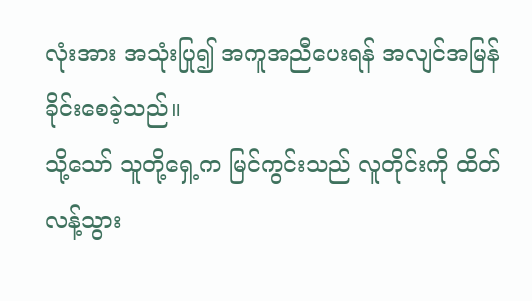လုံးအား အသုံးပြု၍ အကူအညီပေးရန် အလျင်အမြန်ခိုင်းစေခဲ့သည်။
သို့သော် သူတို့ရှေ့က မြင်ကွင်းသည် လူတိုင်းကို ထိတ်လန့်သွား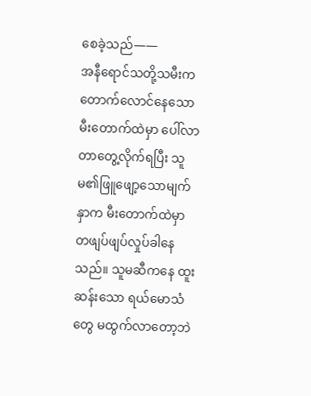စေခဲ့သည်——
အနီရောင်သတို့သမီးက တောက်လောင်နေသော မီးတောက်ထဲမှာ ပေါ်လာတာတွေ့လိုက်ရပြီး သူမ၏ဖြူဖျော့သောမျက်နှာက မီးတောက်ထဲမှာ တဖျပ်ဖျပ်လှုပ်ခါနေသည်။ သူမဆီကနေ ထူးဆန်းသော ရယ်မောသံတွေ မထွက်လာတော့ဘဲ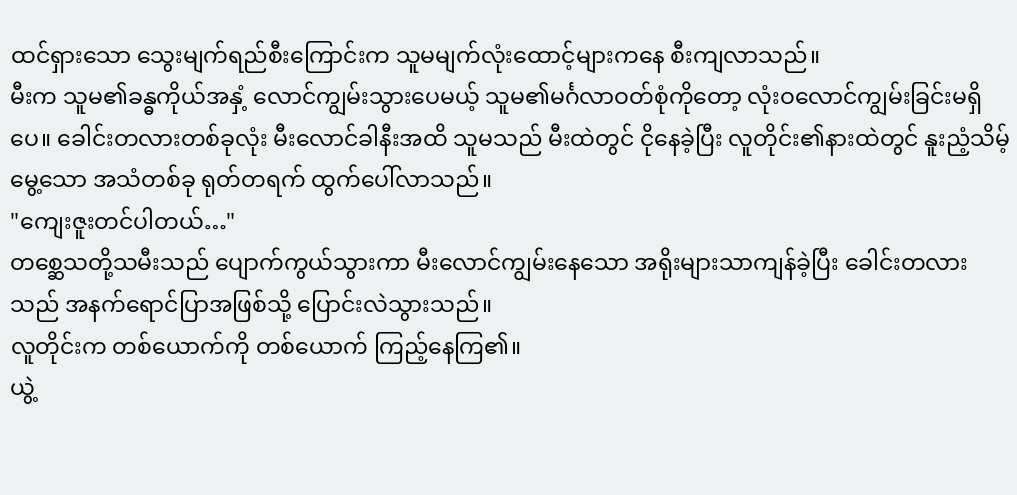ထင်ရှားသော သွေးမျက်ရည်စီးကြောင်းက သူမမျက်လုံးထောင့်များကနေ စီးကျလာသည်။
မီးက သူမ၏ခန္ဓကိုယ်အနှံ့ လောင်ကျွမ်းသွားပေမယ့် သူမ၏မင်္ဂလာဝတ်စုံကိုတော့ လုံးဝလောင်ကျွမ်းခြင်းမရှိပေ။ ခေါင်းတလားတစ်ခုလုံး မီးလောင်ခါနီးအထိ သူမသည် မီးထဲတွင် ငိုနေခဲ့ပြီး လူတိုင်း၏နားထဲတွင် နူးညံ့သိမ့်မွေ့သော အသံတစ်ခု ရုတ်တရက် ထွက်ပေါ်လာသည်။
"ကျေးဇူးတင်ပါတယ်…"
တစ္ဆေသတို့သမီးသည် ပျောက်ကွယ်သွားကာ မီးလောင်ကျွမ်းနေသော အရိုးများသာကျန်ခဲ့ပြီး ခေါင်းတလားသည် အနက်ရောင်ပြာအဖြစ်သို့ ပြောင်းလဲသွားသည်။
လူတိုင်းက တစ်ယောက်ကို တစ်ယောက် ကြည့်နေကြ၏။
ယွဲ့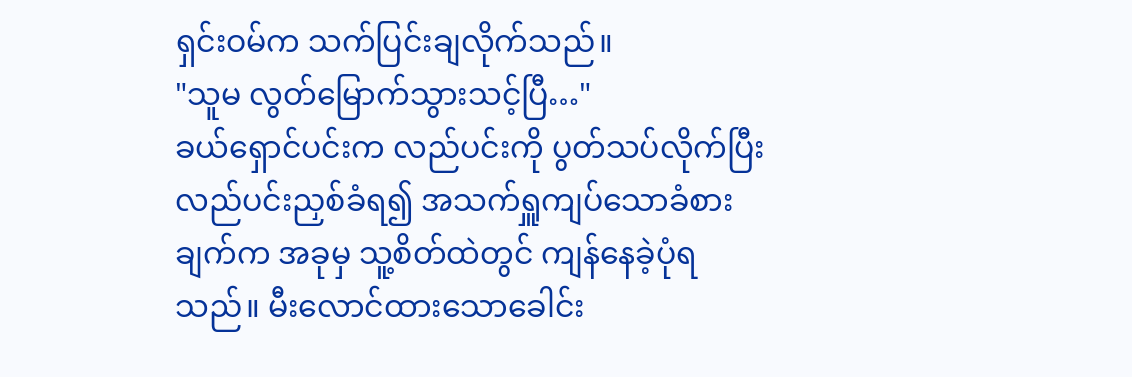ရှင်းဝမ်က သက်ပြင်းချလိုက်သည်။
"သူမ လွတ်မြောက်သွားသင့်ပြီ…"
ခယ်ရှောင်ပင်းက လည်ပင်းကို ပွတ်သပ်လိုက်ပြီး လည်ပင်းညှစ်ခံရ၍ အသက်ရှူကျပ်သောခံစားချက်က အခုမှ သူ့စိတ်ထဲတွင် ကျန်နေခဲ့ပုံရသည်။ မီးလောင်ထားသောခေါင်း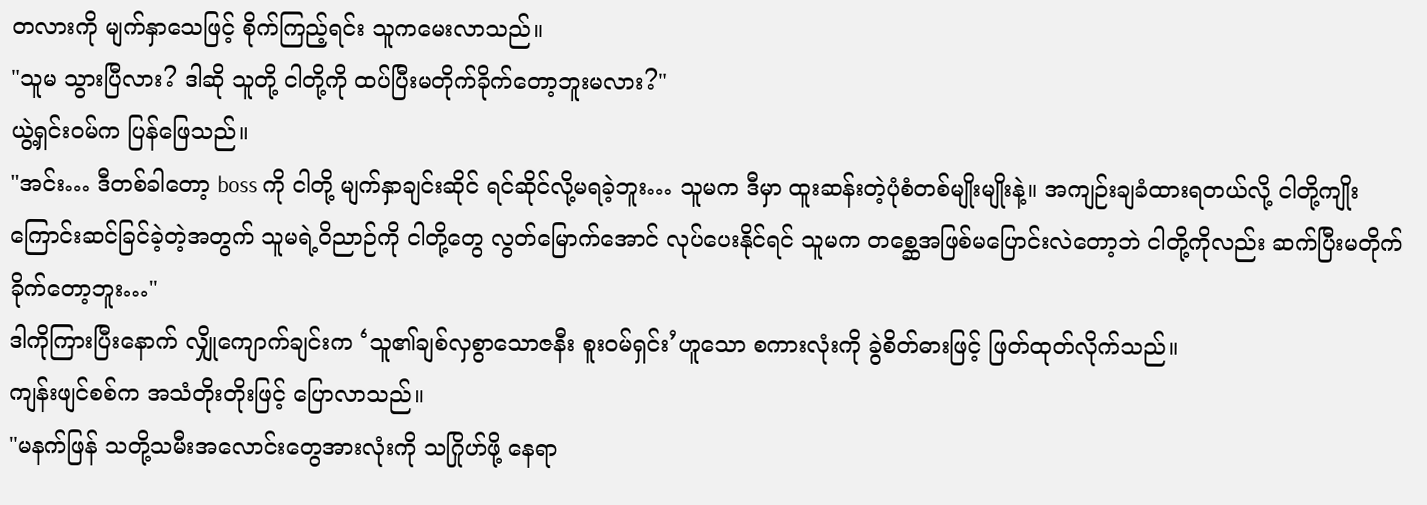တလားကို မျက်နှာသေဖြင့် စိုက်ကြည့်ရင်း သူကမေးလာသည်။
"သူမ သွားပြီလား? ဒါဆို သူတို့ ငါတို့ကို ထပ်ပြီးမတိုက်ခိုက်တော့ဘူးမလား?"
ယွဲ့ရှင်းဝမ်က ပြန်ဖြေသည်။
"အင်း… ဒီတစ်ခါတော့ boss ကို ငါတို့ မျက်နှာချင်းဆိုင် ရင်ဆိုင်လို့မရခဲ့ဘူး… သူမက ဒီမှာ ထူးဆန်းတဲ့ပုံစံတစ်မျိုးမျိုးနဲ့။ အကျဉ်းချခံထားရတယ်လို့ ငါတို့ကျိုးကြောင်းဆင်ခြင်ခဲ့တဲ့အတွက် သူမရဲ့ဝိညာဉ်ကို ငါတို့တွေ လွတ်မြောက်အောင် လုပ်ပေးနိုင်ရင် သူမက တစ္ဆေအဖြစ်မပြောင်းလဲတော့ဘဲ ငါတို့ကိုလည်း ဆက်ပြီးမတိုက်ခိုက်တော့ဘူး…"
ဒါကိုကြားပြီးနောက် လျှိုကျောက်ချင်းက ‘သူ၏ချစ်လှစွာသောဇနီး စူးဝမ်ရှင်း’ဟူသော စကားလုံးကို ခွဲစိတ်ဓားဖြင့် ဖြတ်ထုတ်လိုက်သည်။
ကျန်းဖျင်စစ်က အသံတိုးတိုးဖြင့် ပြောလာသည်။
"မနက်ဖြန် သတို့သမီးအလောင်းတွေအားလုံးကို သဂြိုဟ်ဖို့ နေရာ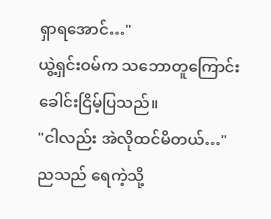ရှာရအောင်…"
ယွဲ့ရှင်းဝမ်က သဘောတူကြောင်း ခေါင်းငြိမ့်ပြသည်။
"ငါလည်း အဲလိုထင်မိတယ်…"
ညသည် ရေကဲ့သို့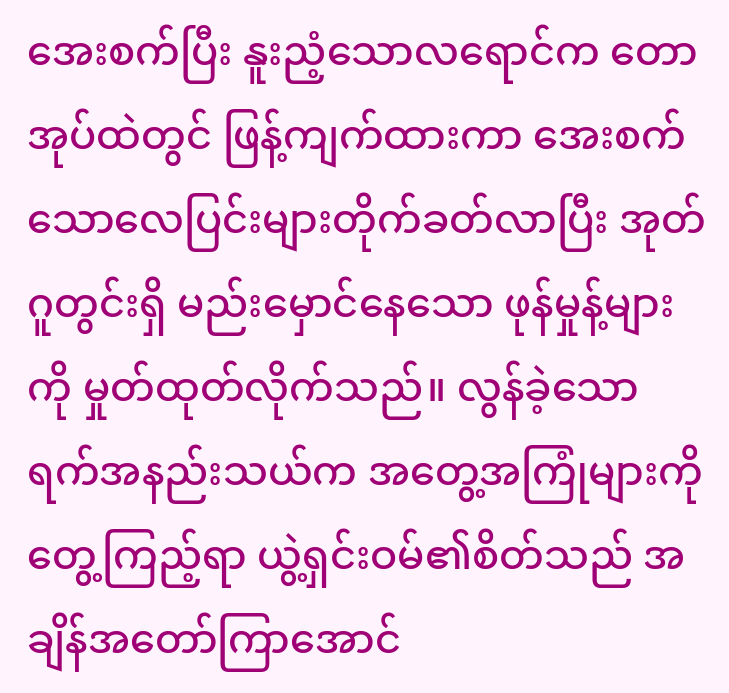အေးစက်ပြီး နူးညံ့သောလရောင်က တောအုပ်ထဲတွင် ဖြန့်ကျက်ထားကာ အေးစက်သောလေပြင်းများတိုက်ခတ်လာပြီး အုတ်ဂူတွင်းရှိ မည်းမှောင်နေသော ဖုန်မှုန့်များကို မှုတ်ထုတ်လိုက်သည်။ လွန်ခဲ့သော ရက်အနည်းသယ်က အတွေ့အကြုံများကို တွေ့ကြည့်ရာ ယွဲ့ရှင်းဝမ်၏စိတ်သည် အချိန်အတော်ကြာအောင်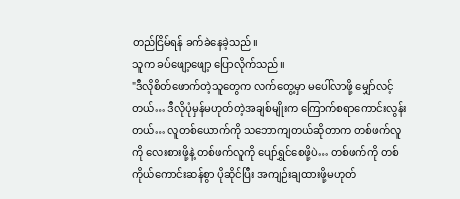တည်ငြိမ်ရန် ခက်ခဲနေခဲ့သည်။
သူက ခပ်ဖျော့ဖျော့ ပြောလိုက်သည်။
"ဒီလိုစိတ်ဖောက်တဲ့သူတွေက လက်တွေ့မှာ မပေါ်လာဖို့ မျှော်လင့်တယ်… ဒီလိုပုံမှန်မဟုတ်တဲ့အချစ်မျိုးက ကြောက်စရာကောင်းလွန်းတယ်… လူတစ်ယောက်ကို သဘောကျတယ်ဆိုတာက တစ်ဖက်လူကို လေးစားဖို့နဲ့ တစ်ဖက်လူကို ပျော်ရွှင်စေဖို့ပဲ… တစ်ဖက်ကို တစ်ကိုယ်ကောင်းဆန်စွာ ပိုဆိုင်ပြီး အကျဉ်းချထားဖို့မဟုတ်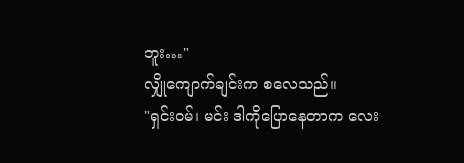ဘူး…"
လျှိုကျောက်ချင်းက စလေသည်။
"ရှင်းဝမ်၊ မင်း ဒါကိုပြောနေတာက လေး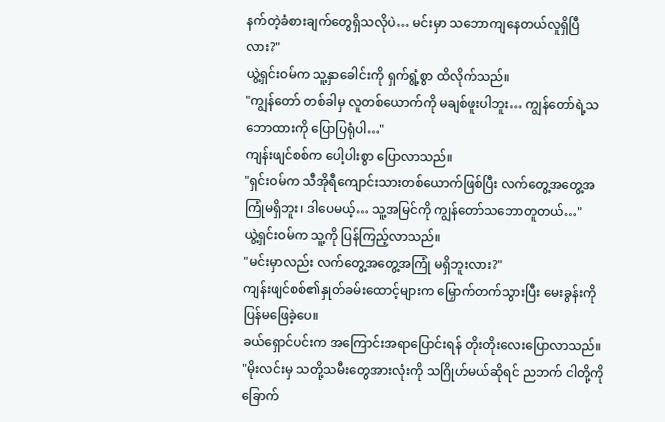နက်တဲ့ခံစားချက်တွေရှိသလိုပဲ… မင်းမှာ သဘောကျနေတယ်လူရှိပြီလား?"
ယွဲ့ရှင်းဝမ်က သူ့နှာခေါင်းကို ရှက်ရွံ့စွာ ထိလိုက်သည်။
"ကျွန်တော် တစ်ခါမှ လူတစ်ယောက်ကို မချစ်ဖူးပါဘူး… ကျွန်တော်ရဲ့သဘောထားကို ပြောပြရုံပါ…"
ကျန်းဖျင်စစ်က ပေါ့ပါးစွာ ပြောလာသည်။
"ရှင်းဝမ်က သီအိုရီကျောင်းသားတစ်ယောက်ဖြစ်ပြီး လက်တွေ့အတွေ့အကြုံမရှိဘူး၊ ဒါပေမယ့်… သူ့အမြင်ကို ကျွန်တော်သဘောတူတယ်…"
ယွဲ့ရှင်းဝမ်က သူ့ကို ပြန်ကြည့်လာသည်။
"မင်းမှာလည်း လက်တွေ့အတွေ့အကြုံ မရှိဘူးလား?"
ကျန်းဖျင်စစ်၏နှုတ်ခမ်းထောင့်များက မြှောက်တက်သွားပြီး မေးခွန်းကို ပြန်မဖြေခဲ့ပေ။
ခယ်ရှောင်ပင်းက အကြောင်းအရာပြောင်းရန် တိုးတိုးလေးပြောလာသည်။
"မိုးလင်းမှ သတို့သမီးတွေအားလုံးကို သဂြိုဟ်မယ်ဆိုရင် ညဘက် ငါတို့ကိုခြောက်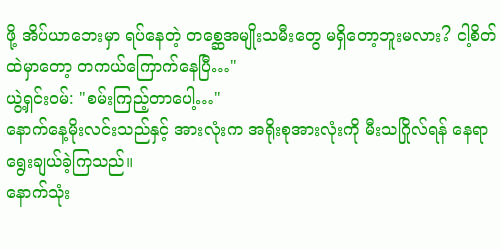ဖို့ အိပ်ယာဘေးမှာ ရပ်နေတဲ့ တစ္ဆေအမျိုးသမီးတွေ မရှိတော့ဘူးမလား? ငါ့စိတ်ထဲမှာတော့ တကယ်ကြောက်နေပြီ…"
ယွဲ့ရှင်းဝမ်: "စမ်းကြည့်တာပေါ့…"
နောက်နေ့မိုးလင်းသည်နှင့် အားလုံးက အရိုးစုအားလုံးကို မီးသဂြိုလ်ရန် နေရာရွေးချယ်ခဲ့ကြသည်။
နောက်သုံး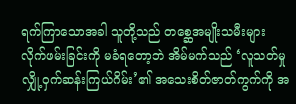ရက်ကြာသောအခါ သူတို့သည် တစ္ဆေအမျိုးသမီးများ လိုက်ဖမ်းခြင်းကို မခံရတော့ဘဲ အိမ်မက်သည် ‘လူသတ်မှုလျှို့ဝှက်ဆန်းကြယ်ဂိမ်း’၏ အသေးစိတ်ဇာတ်ကွက်ကို အ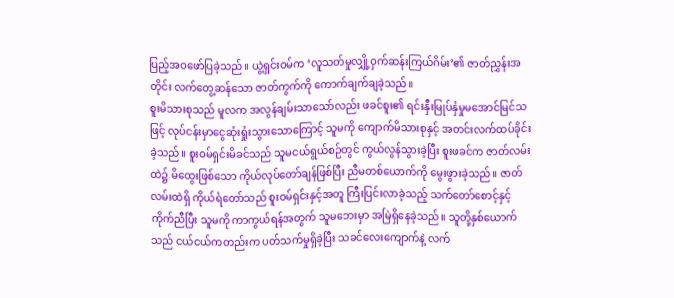ပြည့်အဝဖော်ပြခဲ့သည်။ ယွဲ့ရှင်းဝမ်က ‘လူသတ်မှုလျှို့ဝှက်ဆန်းကြယ်ဂိမ်း’၏ ဇာတ်ညွှန်းအတိုင်း လက်တွေ့ဆန်သော ဇာတ်ကွက်ကို ကောက်ချက်ချခဲ့သည်။
စူးမိသားစုသည် မူလက အလွန်ချမ်းသာသော်လည်း ဖခင်စူး၏ ရင်းနှီးမြုပ်နှံမှုမအောင်မြင်သဖြင့် လုပ်ငန်းမှာငွေဆုံးရှုံးသွားသောကြောင့် သူမကို ကျောက်မိသားစုနှင့် အတင်းလက်ထပ်ခိုင်းခဲ့သည်။ စူးဝမ်ရှင်းမိခင်သည် သူမငယ်ရွယ်စဉ်တွင် ကွယ်လွန်သွားခဲ့ပြီး စူးဖခင်က ဇာတ်လမ်းထဲ၌ မိထွေးဖြစ်သော ကိုယ်လုပ်တော်ချန်ဖြစ်ပြီး ညီမတစ်ယောက်ကို မွေးဖွားခဲ့သည်။ ဇာတ်လမ်းထဲရှိ ကိုယ်ရံတော်သည် စူးဝမ်ရှင်းနှင့်အတူ ကြီးပြင်းလာခဲ့သည့် သက်တော်စောင့်နှင့် ကိုက်ညီပြီး သူမကို ကာကွယ်ရန်အတွက် သူမဘေးမှာ အမြဲရှိနေခဲ့သည်။ သူတို့နှစ်ယောက်သည် ငယ်ငယ်ကတည်းက ပတ်သက်မှုရှိခဲ့ပြီး သခင်လေးကျောက်နဲ့ လက်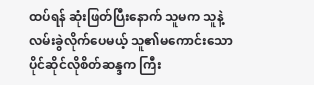ထပ်ရန် ဆုံးဖြတ်ပြီးနောက် သူမက သူနဲ့ လမ်းခွဲလိုက်ပေမယ့် သူ၏မကောင်းသော ပိုင်ဆိုင်လိုစိတ်ဆန္ဒက ကြီး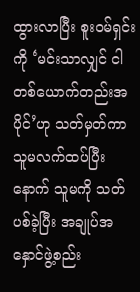ထွားလာပြီး စူးဝမ်ရှင်းကို ‘မင်းသာလျှင် ငါတစ်ယောက်တည်းအပိုင်’ဟု သတ်မှတ်ကာ သူမလက်ထပ်ပြီးနောက် သူမကို သတ်ပစ်ခဲ့ပြီး အချုပ်အနှောင်ဖွဲ့စည်း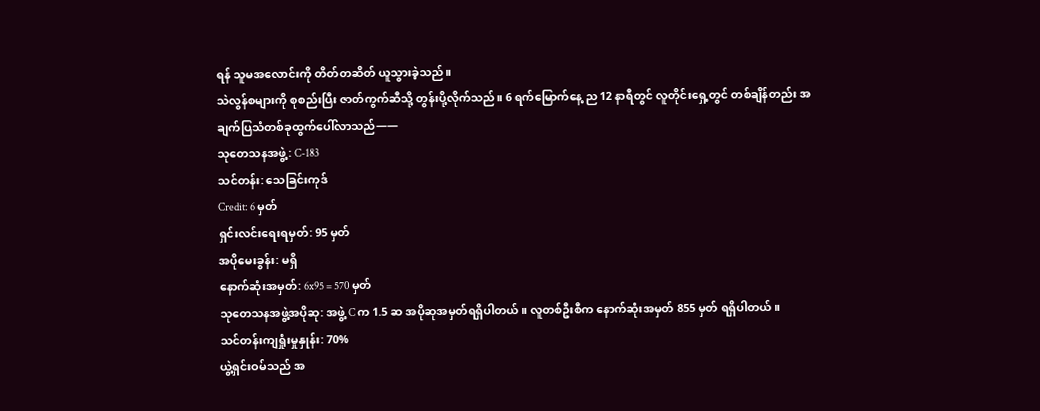ရန် သူမအလောင်းကို တိတ်တဆိတ် ယူသွားခဲ့သည်။
သဲလွန်စများကို စုစည်းပြီး ဇာတ်ကွက်ဆီသို့ တွန်းပို့လိုက်သည်။ 6 ရက်မြောက်နေ့ ည 12 နာရီတွင် လူတိုင်းရှေ့တွင် တစ်ချိန်တည်း အချက်ပြသံတစ်ခုထွက်ပေါ်လာသည်——
သုတေသနအဖွဲ့: C-183
သင်တန်း: သေခြင်းကုဒ်
Credit: 6 မှတ်
ရှင်းလင်းရေးရမှတ်: 95 မှတ်
အပိုမေးခွန်း: မရှိ
နောက်ဆုံးအမှတ်: 6x95 = 570 မှတ်
သုတေသနအဖွဲ့အပိုဆု: အဖွဲ့ C က 1.5 ဆ အပိုဆုအမှတ်ရရှိပါတယ်။ လူတစ်ဦးစီက နောက်ဆုံးအမှတ် 855 မှတ် ရရှိပါတယ်။
သင်တန်းကျရှုံးမှုနှုန်း: 70%
ယွဲ့ရှင်းဝမ်သည် အ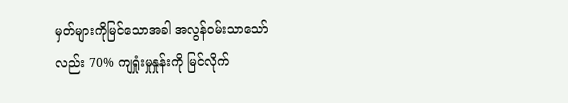မှတ်များကိုမြင်သောအခါ အလွန်ဝမ်းသာသော်လည်း 70% ကျရှုံးမှုနှုန်းကို မြင်လိုက်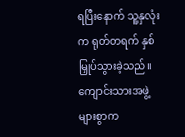ရပြီးနောက် သူ့နှလုံးက ရုတ်တရက် နှစ်မြှုပ်သွားခဲ့သည်။
ကျောင်းသားအဖွဲ့များစွာက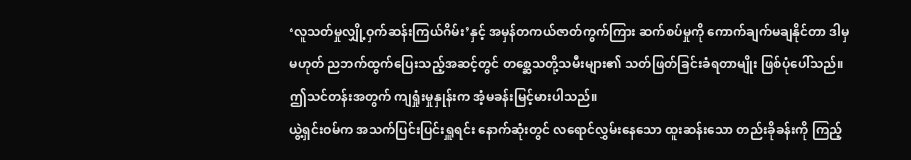‘လူသတ်မှုလျှို့ဝှက်ဆန်းကြယ်ဂိမ်း’နှင့် အမှန်တကယ်ဇာတ်ကွက်ကြား ဆက်စပ်မှုကို ကောက်ချက်မချနိုင်တာ ဒါမှမဟုတ် ညဘက်ထွက်ပြေးသည့်အဆင့်တွင် တစ္ဆေသတို့သမီးများ၏ သတ်ဖြတ်ခြင်းခံရတာမျိုး ဖြစ်ပုံပေါ်သည်။ ဤသင်တန်းအတွက် ကျရှုံးမှုနှုန်းက အံ့မခန်းမြင့်မားပါသည်။
ယွဲ့ရှင်းဝမ်က အသက်ပြင်းပြင်းရှူရင်း နောက်ဆုံးတွင် လရောင်လွှမ်းနေသော ထူးဆန်းသော တည်းခိုခန်းကို ကြည့်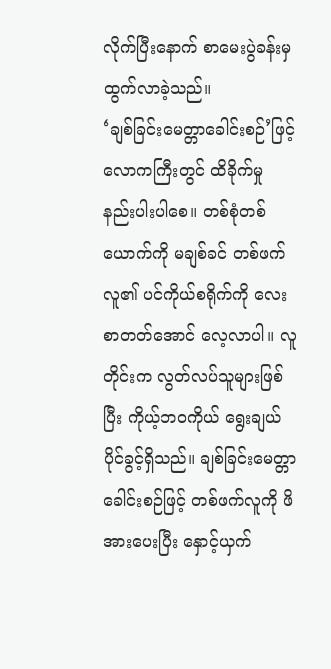လိုက်ပြီးနောက် စာမေးပွဲခန်းမှ ထွက်လာခဲ့သည်။
‘ချစ်ခြင်းမေတ္တာခေါင်းစဉ်’ဖြင့် လောကကြီးတွင် ထိခိုက်မှု နည်းပါးပါစေ။ တစ်စုံတစ်ယောက်ကို မချစ်ခင် တစ်ဖက်လူ၏ ပင်ကိုယ်စရိုက်ကို လေးစာတတ်အောင် လေ့လာပါ။ လူတိုင်းက လွတ်လပ်သူများဖြစ်ပြီး ကိုယ့်ဘဝကိုယ် ရွေးချယ်ပိုင်ခွင့်ရှိသည်။ ချစ်ခြင်းမေတ္တာခေါင်းစဉ်ဖြင့် တစ်ဖက်လူကို ဖိအားပေးပြီး နှောင့်ယှက်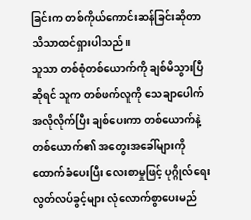ခြင်းက တစ်ကိုယ်ကောင်းဆန်ခြင်းဆိုတာ သိသာထင်ရှားပါသည်။
သူသာ တစ်စုံတစ်ယောက်ကို ချစ်မိသွားပြီဆိုရင် သူက တစ်ဖက်လူကို သေချာပေါက် အလိုလိုက်ပြီး ချစ်ပေးကာ တစ်ယောက်နဲ့တစ်ယောက်၏ အတွေးအခေါ်များကို ထောက်ခံပေးပြီး လေးစာမှုဖြင့် ပုဂ္ဂိုလ်ရေးလွတ်လပ်ခွင့်များ လုံလောက်စွာပေးမည်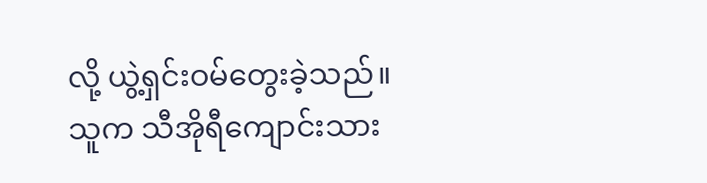လို့ ယွဲ့ရှင်းဝမ်တွေးခဲ့သည်။
သူက သီအိုရီကျောင်းသား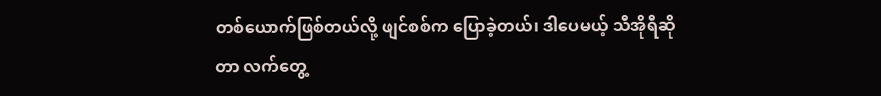တစ်ယောက်ဖြစ်တယ်လို့ ဖျင်စစ်က ပြောခဲ့တယ်၊ ဒါပေမယ့် သီအိုရီဆိုတာ လက်တွေ့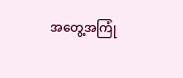အတွေ့အကြုံ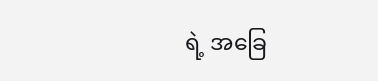ရဲ့ အခြေ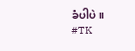ခံပါပဲ။
#TK